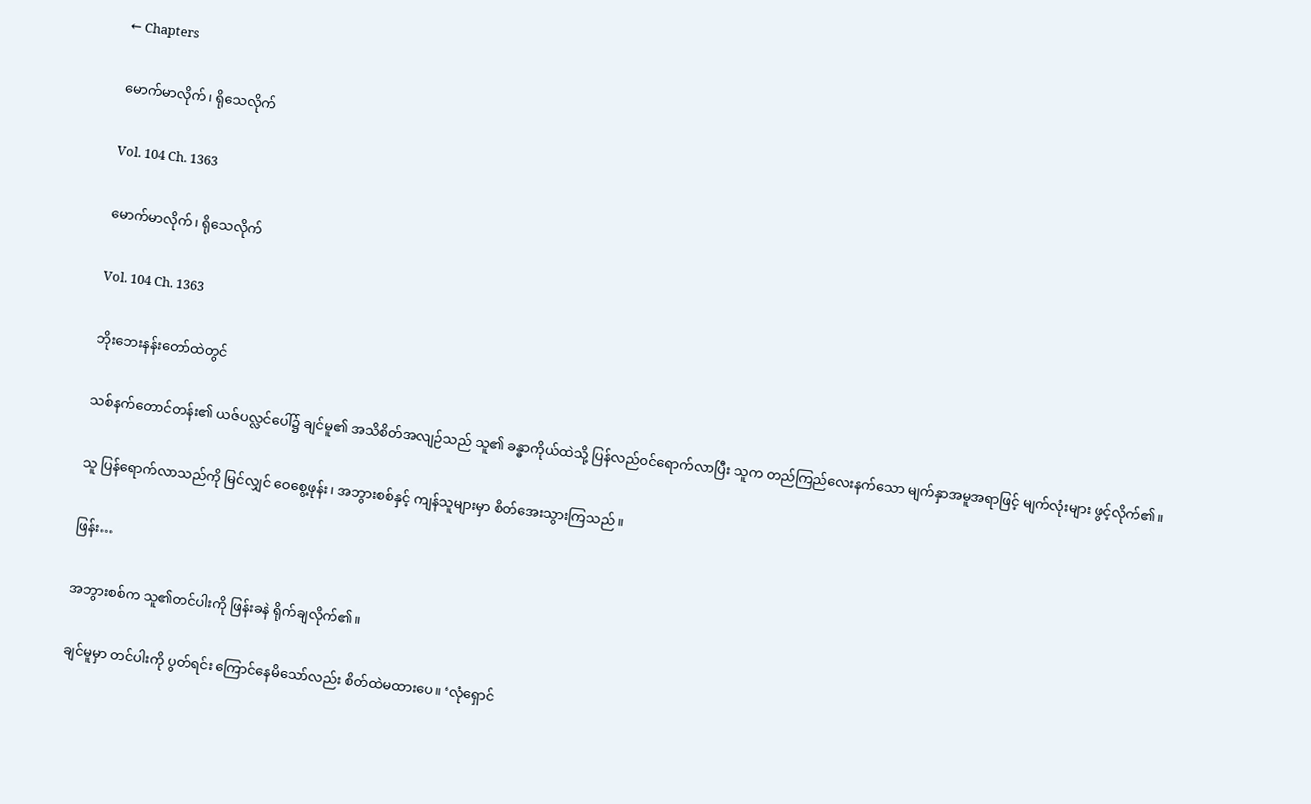← Chapters

မောက်မာလိုက်၊ ရိုသေလိုက်

Vol. 104 Ch. 1363

မောက်မာလိုက်၊ ရိုသေလိုက်

Vol. 104 Ch. 1363

ဘိုးဘေးနန်းတော်ထဲတွင်

သစ်နက်တောင်တန်း၏ ယဇ်ပလ္လင်ပေါ်၌ ချင်မူ၏ အသိစိတ်အလျဉ်သည် သူ၏ ခန္ဓာကိုယ်ထဲသို့ ပြန်လည်၀င်ရောက်လာပြီး သူက တည်ကြည်လေးနက်သော မျက်နှာအမူအရာဖြင့် မျက်လုံးများ ဖွင့်လိုက်၏။

သူ ပြန်ရောက်လာသည်ကို မြင်လျှင် ဝေစွေ့ဖုန်း၊ အဘွားစစ်နှင့် ကျန်သူများမှာ စိတ်အေးသွားကြသည်။

ဖြန်း…

အဘွားစစ်က သူ၏တင်ပါးကို ဖြန်းခနဲ ရိုက်ချလိုက်၏။

ချင်မူမှာ တင်ပါးကို ပွတ်ရင်း ကြောင်နေမိသော်လည်း စိတ်ထဲမထားပေ။ ‘လုံရှောင်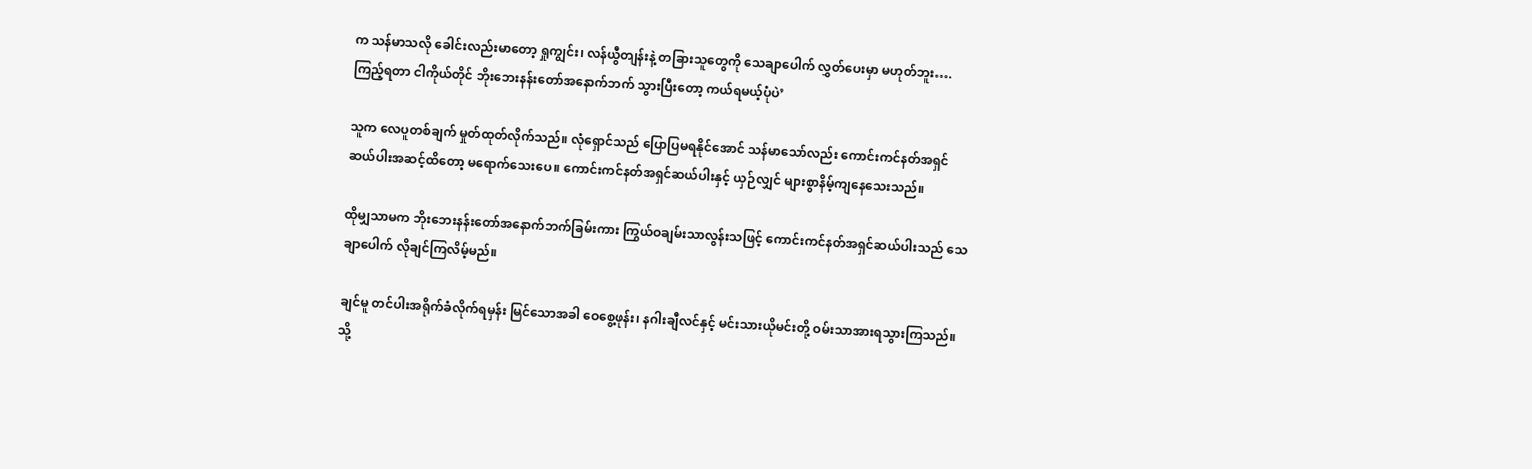က သန်မာသလို ခေါင်းလည်းမာတော့ ရှုကျွင်း၊ လန်ယွီတျန်းနဲ့ တခြားသူတွေကို သေချာပေါက် လွှတ်ပေးမှာ မဟုတ်ဘူး…. ကြည့်ရတာ ငါကိုယ်တိုင် ဘိုးဘေးနန်းတော်အနောက်ဘက် သွားပြီးတော့ ကယ်ရမယ့်ပုံပဲ’

သူက လေပူတစ်ချက် မှုတ်ထုတ်လိုက်သည်။ လုံရှောင်‌သည် ပြောပြမရနိုင်အောင် သန်မာသော်လည်း ကောင်းကင်နတ်အရှင်ဆယ်ပါးအဆင့်ထိတော့ မရောက်သေးပေ။ ကောင်းကင်နတ်အရှင်ဆယ်ပါးနှင့် ယှဉ်လျှင် များစွာနိမ့်ကျနေသေးသည်။

ထိုမျှသာမက ဘိုးဘေးနန်းတော်အနောက်ဘက်ခြမ်းကား ကြွယ်ဝချမ်းသာလွန်းသဖြင့် ကောင်းကင်နတ်အရှင်ဆယ်ပါးသည် သေချာပေါက် လိုချင်ကြလိမ့်မည်။

ချင်မူ တင်ပါးအရိုက်ခံလိုက်ရမှန်း မြင်သောအခါ ဝေစွေ့ဖုန်း၊ နဂါးချီလင်နှင့် မင်းသားယိုမင်းတို့ ဝမ်းသာအားရသွားကြသည်။ သို့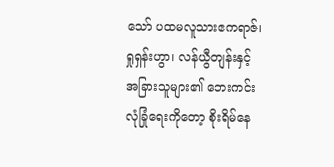သော် ပထမလူသားဧကရာဇ်၊ ရှုရှန်းဟွာ၊ လန်ယွီတျန်းနှင့် အခြားသူများ၏ ဘေးကင်းလုံခြုံရေးကိုတော့ စိုးရိမ်နေ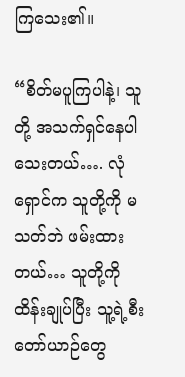ကြသေး၏။

“စိတ်မပူကြပါနဲ့၊ သူတို့ အသက်ရှင်နေပါသေးတယ်…. လုံရှောင်က သူတို့ကို မသတ်ဘဲ ဖမ်းထားတယ်… သူတို့ကို ထိန်းချုပ်ပြီး သူ့ရဲ့စီးတော်ယာဉ်တွေ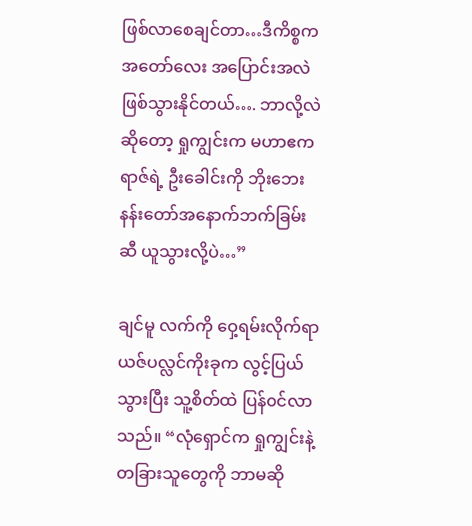ဖြစ်လာစေချင်တာ…ဒီကိစ္စက အတော်လေး အပြောင်းအလဲ ဖြစ်သွားနိုင်တယ်…. ဘာလို့လဲဆိုတော့ ရှုကျွင်းက မဟာဧကရာဇ်ရဲ့ ဦးခေါင်းကို ဘိုးဘေးနန်းတော်အနောက်ဘက်ခြမ်းဆီ ယူသွားလို့ပဲ…”

ချင်မူ လက်ကို ဝှေ့ရမ်းလိုက်ရာ ယဇ်ပလ္လင်ကိုးခုက လွင့်ပြယ်သွားပြီး သူ့စိတ်ထဲ ပြန်၀င်လာသည်။ “လုံရှောင်က ရှုကျွင်းနဲ့ တခြားသူတွေကို ဘာမဆို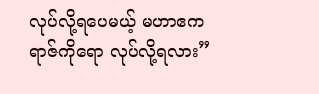လုပ်လို့ရပေမယ့် မဟာဧကရာဇ်ကိုရော လုပ်လို့ရလား”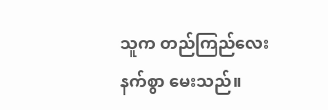သူက တည်ကြည်လေးနက်စွာ မေးသည်။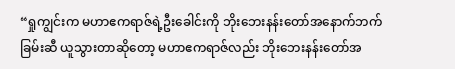“ရှုကျွင်းက မဟာဧကရာဇ်ရဲ့ဦးခေါင်းကို ဘိုးဘေးနန်းတော်အနောက်ဘက်ခြမ်းဆီ ယူသွားတာဆိုတော့ မဟာဧကရာဇ်လည်း ဘိုးဘေးနန်း‌တော်အ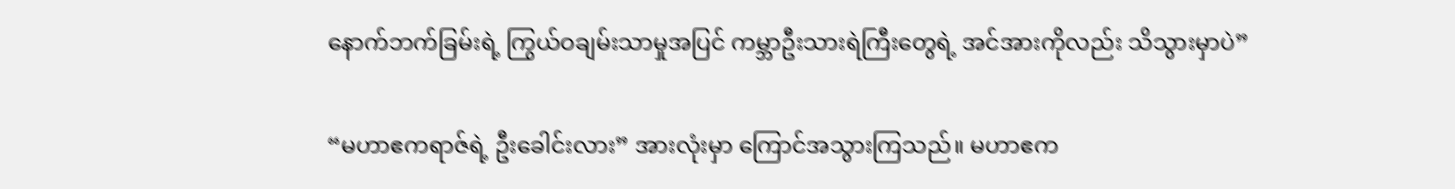နောက်ဘက်ခြမ်းရဲ့ ကြွယ်ဝချမ်းသာမှုအပြင် ကမ္ဘာဦးသားရဲကြီးတွေရဲ့ အင်အားကိုလည်း သိသွားမှာပဲ”

“မဟာဧကရာဇ်ရဲ့ ဦးခေါင်းလား” အားလုံးမှာ ကြောင်အသွားကြသည်။ မဟာဧက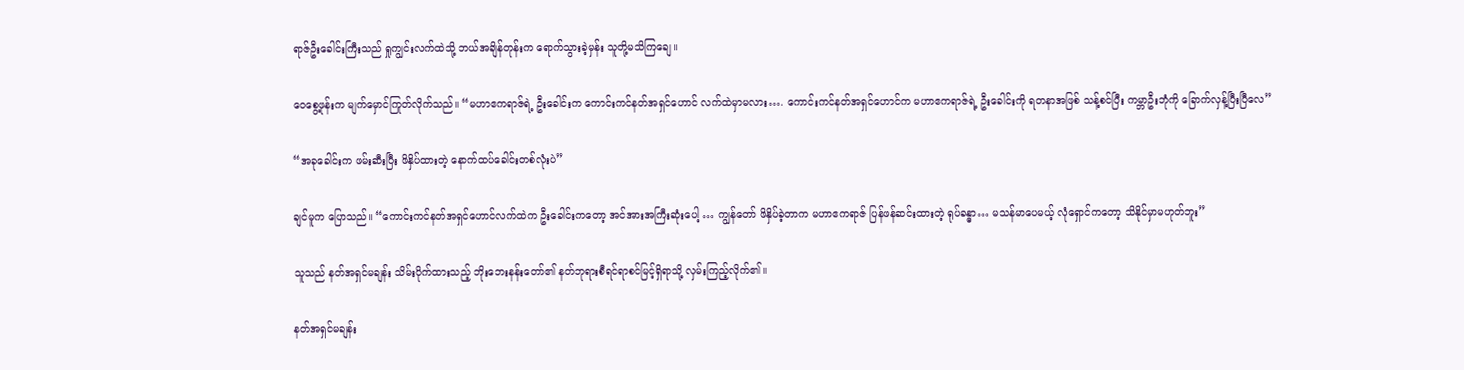ရာဇ်ဦးခေါင်းကြီးသည် ရှုကျွင်းလက်ထဲသို့ ဘယ်အချိန်တုန်းက ရောက်သွားခဲ့မှန်း သူတို့မသိကြချေ။

ဝေစွေ့ဖုန်းက မျက်မှောင်ကြုတ်လိုက်သည်။ “မဟာဧကရာဇ်ရဲ့ ဦးခေါင်းက ကောင်းကင်နတ်အရှင်ဟောင် လက်ထဲမှာမလား…. ကောင်းကင်နတ်အရှင်ဟောင်က မဟာဧကရာဇ်ရဲ့ ဦးခေါင်းကို ရတနာအဖြစ် သန့်စင်ပြီး ကမ္ဘာဦးဘုံကို‌ ခြောက်လှန့်ပြီးပြီလေ”

“အခုခေါင်းက ဖမ်းဆီးပြီး ဖိနှိပ်ထားတဲ့ နောက်ထပ်ခေါင်းတစ်လုံးပဲ”

ချင်မူက ပြောသည်။ “ကောင်းကင်နတ်အရှင်ဟောင်လက်ထဲက ဦးခေါင်းကတော့ အင်အားအကြီးဆုံးပေါ့ … ကျွန်တော် ဖိနှိပ်ခဲ့တာက မဟာဧကရာဇ် ပြန်ဖန်ဆင်းထားတဲ့ ရုပ်ခန္ဓာ… မသန်မာပေမယ့် လုံရှောင်ကတော့ သိနိုင်မှာမဟုတ်ဘူး”

သူသည် နတ်အရှင်မချန်း သိမ်းပိုက်ထားသည့် ဘိုးဘေးနန်းတော်၏ နတ်ဘုရားစီရင်ရာစင်မြင့်ရှိရာသို့ လှမ်းကြည့်လိုက်၏။

နတ်အရှင်မချန်း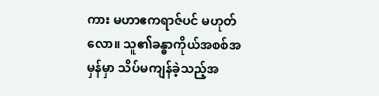ကား မဟာဧကရာဇ်ပင် မဟုတ်လော။ သူ၏ခန္ဓာကိုယ်အစစ်အမှန်မှာ သိပ်မကျန်ခဲ့သည့်အ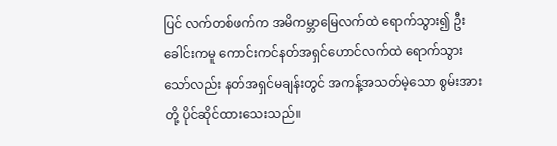ပြင် လက်တစ်ဖက်က အမိကမ္ဘာမြေလက်ထဲ ရောက်သွား၍ ဦးခေါင်းကမူ ကောင်းကင်နတ်အရှင်ဟောင်လက်ထဲ ရောက်သွားသော်လည်း နတ်အရှင်မချန်းတွင် အကန့်အသတ်မဲ့သော စွမ်းအားတို့ ပိုင်ဆိုင်ထားသေးသည်။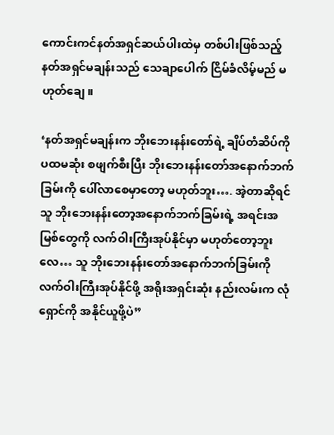ကောင်းကင်နတ်အရှင်ဆယ်ပါးထဲမှ တစ်ပါးဖြစ်သည့် နတ်အရှင်မချန်းသည် သေချာပေါက် ငြိမ်ခံလိမ့်မည် မဟုတ်ချေ။

‘နတ်အရှင်မချန်းက ဘိုးဘေးနန်းတော်ရဲ့ ချိပ်တံဆိပ်ကို ပထမဆုံး စဖျက်စီးပြီး ဘိုးဘေးနန်းတော်အနောက်ဘက်ခြမ်းကို ပေါ်လာစေမှာတော့ မဟုတ်ဘူး…. အဲ့တာဆိုရင် သူ ဘိုးဘေးနန်းတော့အနောက်ဘက်ခြမ်းရဲ့ အရင်းအမြစ်တွေကို လက်ဝါးကြီးအုပ်နိုင်မှာ မဟုတ်တော့ဘူးလေ… သူ ဘိုးဘေးနန်းတော်အနောက်ဘက်ခြမ်းကို လက်ဝါးကြီးအုပ်နိုင်ဖို့ အရိုးအရှင်းဆုံး နည်းလမ်းက လုံရှောင်ကို အနိုင်ယူဖို့ပဲ”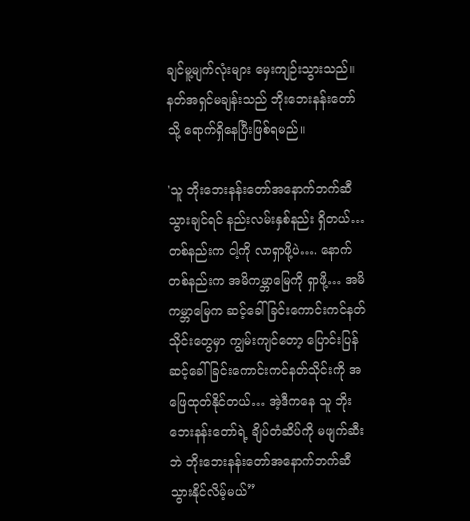ချင်မူ့မျက်လုံးများ မှေးကျဉ်းသွားသည်။ နတ်အရှင်မချန်းသည် ဘိုးဘေးနန်းတော်သို့ ရောက်ရှိနေပြီးဖြစ်ရမည်။

'သူ ဘိုးဘေးနန်းတော်အနောက်ဘက်ဆီ သွားချင်ရင် နည်းလမ်းနှစ်နည်း ရှိတယ်… တစ်နည်းက ငါ့ကို လာရှာဖို့ပဲ…. နောက်တစ်နည်းက အမိကမ္ဘာမြေကို ရှာဖို့… အမိကမ္ဘာမြေက ဆင့်ခေါ်ခြင်းကောင်းကင်နတ်သိုင်းတွေမှာ ကျွမ်းကျင်တော့ ပြောင်းပြန်ဆင့်ခေါ်ခြင်းကောင်းကင်နတ်သိုင်းကို အဖြေထုတ်နိုင်တယ်… အဲ့ဒီကနေ သူ ဘိုးဘေးနန်းတော်ရဲ့ ချိပ်တံဆိပ်ကို မဖျက်ဆီးဘဲ ဘိုးဘေးနန်းတော်အနောက်ဘက်ဆီ သွားနိုင်လိမ့်မယ်”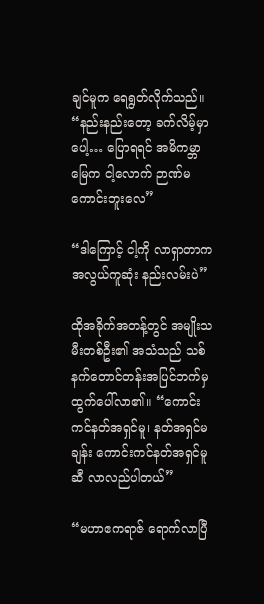ချင်မူက ရေရွတ်လိုက်သည်။ “နည်းနည်းတော့ ခက်လိမ့်မှာပေါ့… ပြောရရင် အမိကမ္ဘာမြေက ငါ့လောက် ဉာဏ်မကောင်းဘူးလေ”

“ဒါကြောင့် ငါ့ကို လာရှာတာက အလွယ်ကူဆုံး နည်းလမ်းပဲ”

ထိုအခိုက်အတန့်တွင် အမျိုးသမီးတစ်ဦး၏ အသံသည် သစ်နက်တောင်တန်းအပြင်ဘက်မှ ထွက်ပေါ်လာ၏။ “ကောင်းကင်နတ်အရှင်မူ၊ နတ်အရှင်မချန်း ကောင်းကင်နတ်အရှင်မူဆီ လာလည်ပါတယ်”

“မဟာဧကရာဇ် ရောက်လာပြီ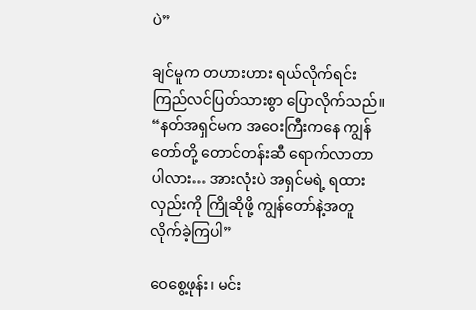ပဲ”

ချင်မူက တဟားဟား ရယ်လိုက်ရင်း ကြည်လင်ပြတ်သားစွာ ပြောလိုက်သည်။ “နတ်အရှင်မက အဝေးကြီးကနေ ကျွန်တော်တို့ တောင်တန်းဆီ ရောက်လာတာပါလား… အားလုံးပဲ အရှင်မရဲ့ ရထားလှည်းကို ကြိုဆိုဖို့ ကျွန်တော်နဲ့အတူ လိုက်ခဲ့ကြပါ”

ဝေစွေ့ဖုန်း၊ မင်း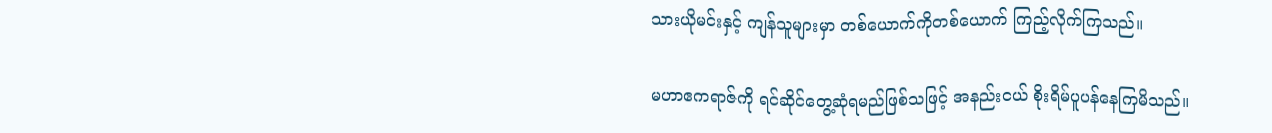သားယိုမင်းနှင့် ကျန်သူများမှာ တစ်ယောက်ကိုတစ်ယောက် ကြည့်လိုက်ကြသည်။

မဟာဧကရာဇ်ကို ရင်ဆိုင်တွေ့ဆုံရမည်ဖြစ်သဖြင့် အနည်းငယ် စိုးရိမ်ပူပန်နေကြမိသည်။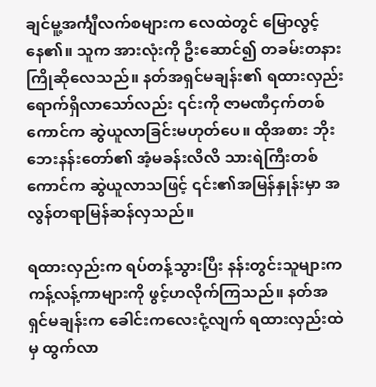ချင်မူ့အင်္ကျီလက်စများက လေထဲတွင် မြောလွင့်နေ၏။ သူက အားလုံးကို ဦးဆောင်၍ တခမ်းတနား ကြိုဆိုလေသည်။ နတ်အရှင်မချန်း၏ ရထားလှည်း ရောက်ရှိလာသော်လည်း ၎င်းကို ဇာမဏီငှက်တစ်ကောင်က ဆွဲယူလာခြင်းမဟုတ်ပေ။ ထိုအစား ဘိုးဘေးနန်းတော်၏ အံ့မခန်းလိလိ သားရဲကြီးတစ်ကောင်က ဆွဲယူလာသဖြင့် ၎င်း၏အမြန်နှုန်းမှာ အလွန်တရာမြန်ဆန်လှသည်။

ရထားလှည်းက ရပ်တန့်သွားပြီး နန်းတွင်းသူများက ကန့်လန့်ကာများကို ဖွင့်ဟလိုက်ကြသည်။ နတ်အရှင်မချန်းက ခေါင်းက‌လေးငုံ့လျက် ရထားလှည်းထဲမှ ထွက်လာ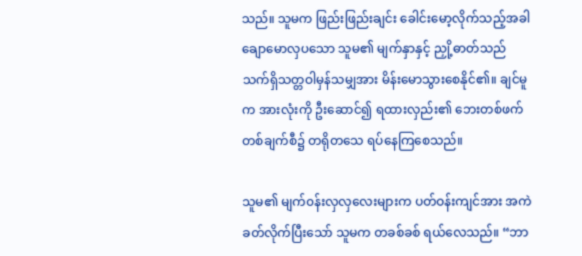သည်။ သူမက ဖြည်းဖြည်းချင်း ခေါင်းမော့လိုက်သည့်အခါ ချောမောလှပသော သူမ၏ မျက်နှာနှင့် ညှို့ဓာတ်သည် သက်ရှိသတ္တဝါမှန်သမျှအား ‌မိန်းမောသွားစေနိုင်၏။ ချင်မူက အားလုံးကို ဦးဆောင်၍ ရထားလှည်း၏ ဘေးတစ်ဖက်တစ်ချက်စီ၌ တရိုတသေ ရပ်နေကြစေသည်။

သူမ၏ မျက်၀န်းလှလှလေးများက ပတ်ဝန်းကျင်အား အကဲခတ်လိုက်ပြီးသော် သူမက တခစ်ခစ် ရယ်လေသည်။ “ဘာ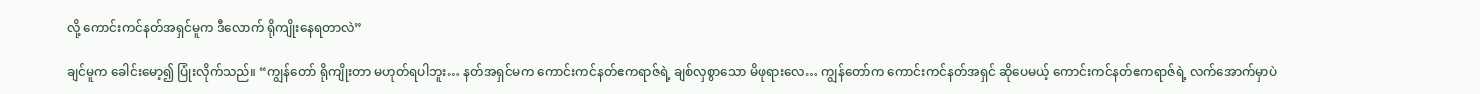လို့ ကောင်းကင်နတ်အရှင်မူက ဒီလောက် ရိုကျိုးနေရတာလဲ”

ချင်မူက ခေါင်းမော့၍ ပြုံးလိုက်သည်။ “ကျွန်တော် ရိုကျိုးတာ မဟုတ်ရပါဘူး… နတ်အရှင်မက ကောင်းကင်နတ်ဧကရာဇ်ရဲ့ ချစ်လှစွာသော မိဖုရားလေ… ကျွန်တော်က ကောင်းကင်နတ်အရှင် ဆိုပေမယ့် ကောင်းကင်နတ်ဧကရာဇ်ရဲ့ လက်အောက်မှာပဲ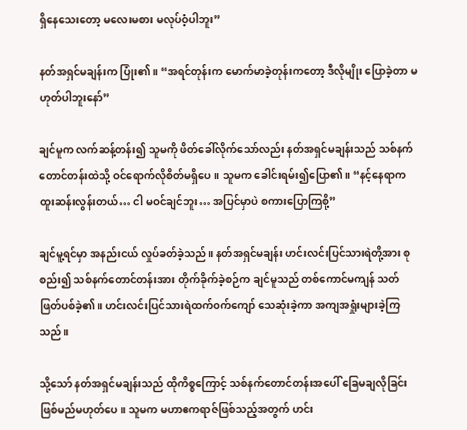ရှိနေသေးတော့ မလေးမစား မလုပ်ဝံ့ပါဘူး”

နတ်အရှင်မချန်းက ပြုံး၏။ “အရင်တုန်းက မောက်မာခဲ့တုန်းကတော့ ဒီလိုမျိုး ပြောခဲ့တာ မဟုတ်ပါဘူးနော်”

ချင်မူက လက်ဆန့်တန်း၍ သူမကို ဖိတ်ခေါ်လိုက်သော်လည်း နတ်အရှင်မချန်းသည် သစ်နက်တောင်တန်းထဲသို့ ဝင်ရောက်လိုစိတ်မရှိပေ။ သူမက ခေါင်းရမ်း၍ပြော၏။ “နင့်နေရာက ထူးဆန်းလွန်းတယ်… ငါ မဝင်ချင်ဘူး… အပြင်မှာပဲ စကားပြောကြစို့”

ချင်မူ့ရင်မှာ အနည်းငယ် လှုပ်ခတ်ခဲ့သည်။ နတ်အရှင်မချန်း ဟင်းလင်းပြင်သားရဲတို့အား စုစည်း၍ သစ်နက်တောင်တန်းအား တိုက်ခိုက်ခဲ့စဉ်က ချင်မူသည် တစ်ကောင်မကျန် သတ်ဖြတ်ပစ်ခဲ့၏။ ဟင်းလင်းပြင်သားရဲထက်၀က်ကျော် သေဆုံးခဲ့ကာ အကျအရှုံးများခဲ့ကြသည်။

သို့သော် နတ်အရှင်မချန်းသည် ထိုကိစ္စကြောင့် သစ်နက်တောင်တန်းအပေါ် ခြေမချလိုခြင်း ဖြစ်မည်မဟုတ်ပေ။ သူမက မဟာဧကရာဇ်ဖြစ်သည့်အတွက် ဟင်း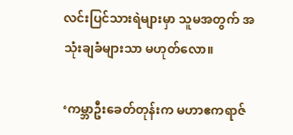လင်းပြင်သားရဲများမှာ သူမအတွက် အသုံးချခံများသာ မဟုတ်လော။

‘ကမ္ဘာဦးခေတ်တုန်းက မဟာဧကရာဇ်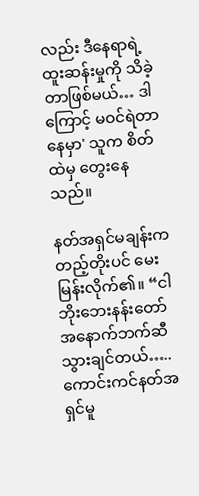လည်း ဒီနေရာရဲ့ ထူးဆန်းမှုကို သိခဲ့တာဖြစ်မယ်… ဒါကြောင့် မဝင်ရဲတာ နေမှာ' သူက စိတ်ထဲမှ တွေးနေသည်။

နတ်အရှင်မချန်းက တည့်တိုးပင် မေးမြန်းလိုက်၏။ “ငါ ဘိုးဘေးနန်းတော်အနောက်ဘက်ဆီ သွားချင်တယ်….. ကောင်းကင်နတ်အရှင်မူ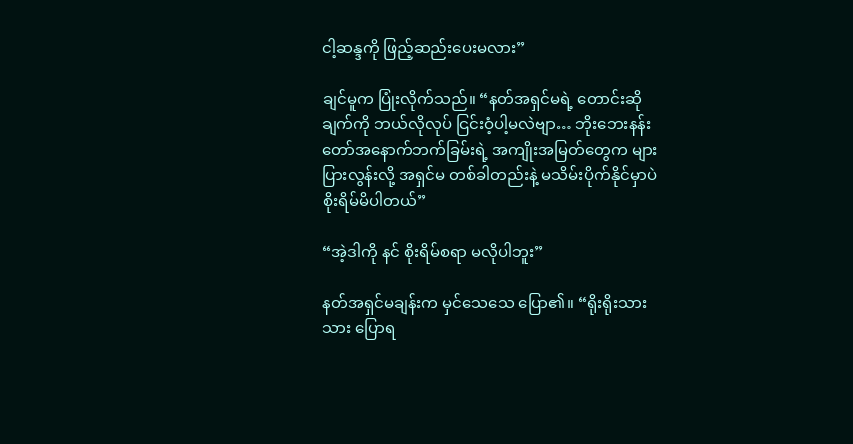ငါ့ဆန္ဒကို ဖြည့်ဆည်းပေးမလား”

ချင်မူက ပြုံးလိုက်သည်။ “နတ်အရှင်မရဲ့ တောင်းဆိုချက်ကို ဘယ်လိုလုပ် ငြင်းဝံ့ပါ့မလဲဗျာ… ဘိုးဘေးနန်းတော်အနောက်ဘက်ခြမ်းရဲ့ အကျိုးအမြတ်တွေက များပြားလွန်းလို့ အရှင်မ တစ်ခါတည်းနဲ့ မသိမ်းပိုက်နိုင်မှာပဲ စိုးရိမ်မိပါတယ်”

“အဲ့ဒါကို နင် စိုးရိမ်စရာ မလိုပါဘူး”

နတ်အရှင်မချန်းက မှင်သေသေ ပြော၏။ “ရိုးရိုးသားသား ပြောရ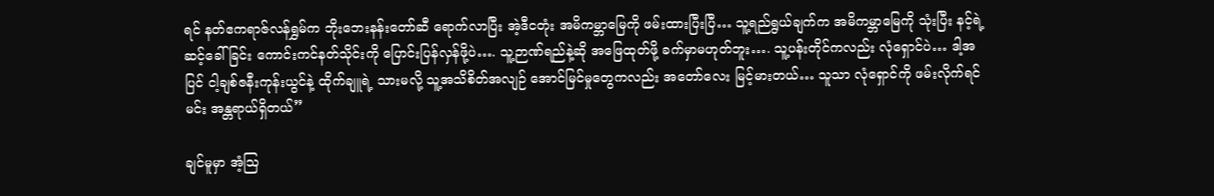ရင် နတ်ဧကရာဇ်လန်ရွှမ်က ဘိုးဘေးနန်းတော်ဆီ ရောက်လာပြီး အဲ့ဒီငတုံး အမိကမ္ဘာမြေကို ဖမ်းထားပြီးပြီ… သူ့ရည်ရွယ်ချက်က အမိကမ္ဘာမြေကို သုံးပြီး နင့်ရဲ့ ဆင့်ခေါ်ခြင်း ကောင်းကင်နတ်သိုင်းကို ပြောင်းပြန်လှန်ဖို့ပဲ…. သူ့ဉာဏ်ရည်နဲ့ဆို အဖြေထုတ်ဖို့ ခက်မှာမဟုတ်ဘူး…. သူ့ပန်းတိုင်ကလည်း လုံရှောင်ပဲ… ဒါ့အပြင် ငါ့ချစ်ဇနီးကုန်းယွင်နဲ့ ထိုက်ချူရဲ့ သားမလို့ သူ့အသိစိတ်အလျဉ် အောင်မြင်မှုတွေကလည်း အတော်လေး မြင့်မားတယ်… သူသာ လုံရှောင်ကို ဖမ်းလိုက်ရင် မင်း အန္တရာယ်ရှိတယ်”

ချင်မူမှာ အံ့ဩ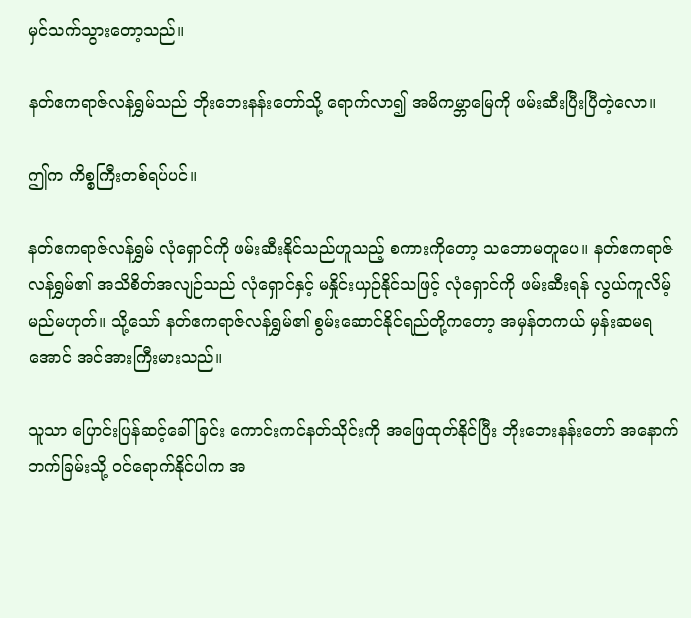မှင်သက်သွားတော့သည်။

နတ်ဧကရာဇ်လန်ရွှမ်သည် ဘိုးဘေးနန်းတော်သို့ ရောက်လာ၍ အမိကမ္ဘာမြေကို ဖမ်းဆီးပြီးပြီတဲ့လော။

ဤက ကိစ္စကြီးတစ်ရပ်ပင်။

နတ်ဧကရာဇ်လန်ရွှမ် လုံရှောင်ကို ဖမ်းဆီးနိုင်သည်ဟူသည့် စကားကိုတော့ သဘောမတူပေ။ နတ်ဧကရာဇ်လန်ရွှမ်၏ အသိစိတ်အလျဉ်သည် လုံရှောင်နှင့် မနှိုင်းယှဉ်နိုင်သဖြင့် လုံရှောင်ကို ဖမ်းဆီးရန် လွယ်ကူလိမ့်မည်မဟုတ်။ သို့သော် နတ်ဧကရာဇ်လန်ရွှမ်၏ စွမ်းဆောင်နိုင်ရည်တို့ကတော့ အမှန်တကယ် မှန်းဆမရအောင် အင်အားကြီးမားသည်။

သူသာ ပြောင်းပြန်ဆင့်ခေါ်ခြင်း ကောင်းကင်နတ်သိုင်းကို အဖြေထုတ်နိုင်ပြီး ဘိုးဘေးနန်းတော် အနောက်ဘက်ခြမ်းသို့ ၀င်ရောက်နိုင်ပါက အ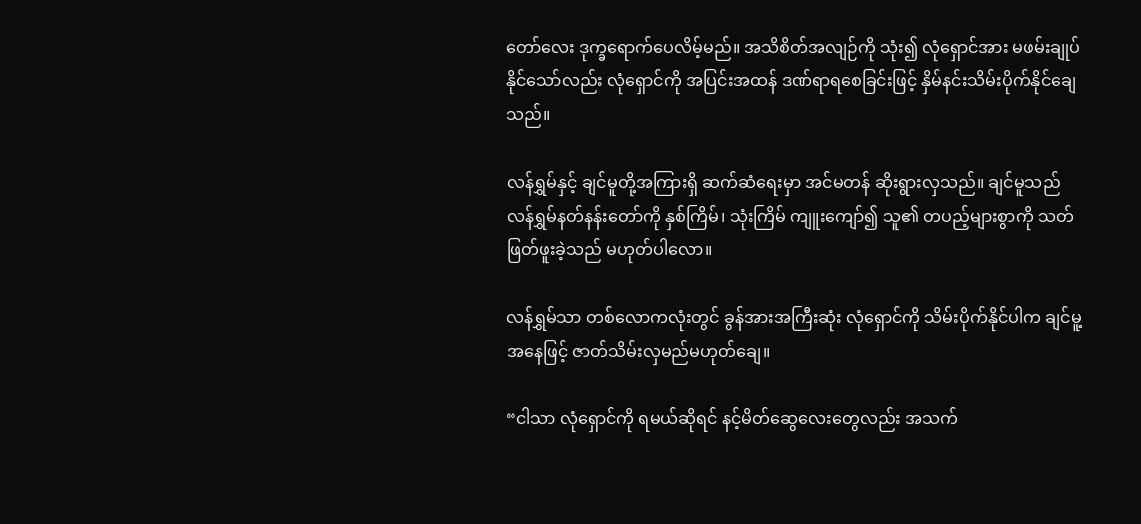တော်လေး ဒုက္ခရောက်ပေလိမ့်မည်။ အသိစိတ်အလျဉ်ကို သုံး၍ လုံရှောင်အား မဖမ်းချုပ်နိုင်သော်လည်း လုံရှောင်ကို အပြင်းအထန် ဒဏ်ရာရစေခြင်းဖြင့် နှိမ်နင်းသိမ်းပိုက်နိုင်ချေသည်။

လန်ရွှမ်နှင့် ချင်မူတို့အကြားရှိ ဆက်ဆံရေးမှာ အင်မတန် ဆိုးရွားလှသည်။ ချင်မူသည် လန်ရွှမ်‌နတ်နန်းတော်ကို နှစ်ကြိမ်၊ သုံးကြိမ် ကျူးကျော်၍ သူ၏ တပည့်များစွာကို သတ်ဖြတ်ဖူးခဲ့သည် မဟုတ်ပါလော။

လန်ရွှမ်သာ တစ်လောကလုံးတွင် ခွန်အားအကြီးဆုံး လုံရှောင်ကို သိမ်းပိုက်နိုင်ပါက ချင်မူ့အနေဖြင့် ဇာတ်သိမ်းလှမည်မဟုတ်ချေ။

“ငါသာ လုံရှောင်ကို ရမယ်ဆိုရင် နင့်မိတ်ဆွေလေးတွေလည်း အသက်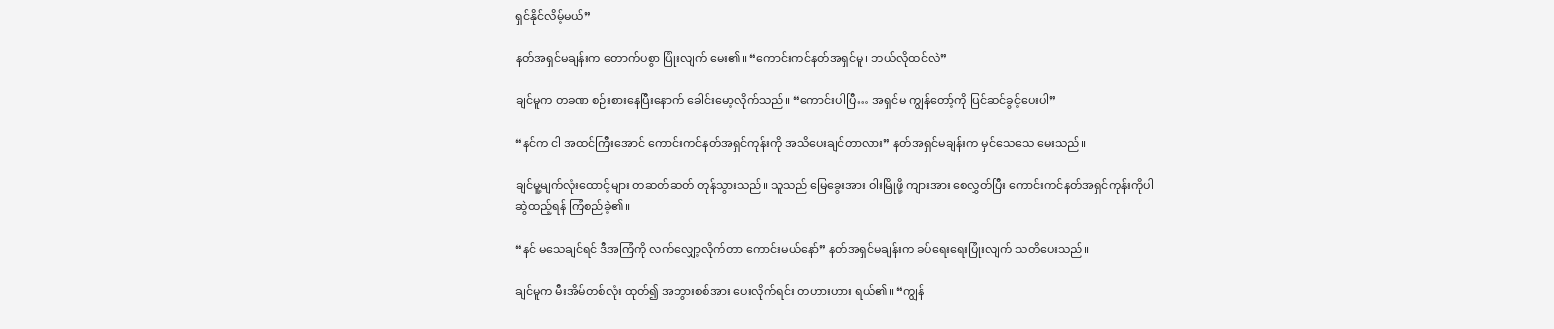ရှင်နိုင်လိမ့်မယ်”

နတ်အရှင်မချန်းက တောက်ပစွာ ပြုံးလျက် မေး၏။ “ကောင်းကင်နတ်အရှင်မူ၊ ဘယ်လိုထင်လဲ”

ချင်မူက တခဏ စဉ်းစားနေပြီးနောက် ‌ခေါင်းမော့လိုက်သည်။ “ကောင်းပါပြီ… အရှင်မ ကျွန်တော့်ကို ပြင်ဆင်ခွင့်ပေးပါ”

“နင်က ငါ အထင်ကြီးအောင် ‌ကောင်းကင်နတ်အရှင်ကုန်းကို အသိပေးချင်တာလား” နတ်အရှင်မချန်းက မှင်သေသေ မေးသည်။

ချင်မူ့မျက်လုံးထောင့်များ တဆတ်ဆတ် တုန်သွားသည်။ သူသည် မြေခွေးအား ဝါးမြိုဖို့ ကျားအား စေလွှတ်ပြီး ကောင်းကင်နတ်အရှင်ကုန်းကိုပါ ဆွဲထည့်ရန် ကြံစည်ခဲ့၏။

“နင် မသေချင်ရင် ဒီအကြံကို လက်လျှော့လိုက်တာ ကောင်းမယ်နော်” နတ်အရှင်မချန်းက ခပ်ရေးရေးပြုံးလျက် သတိပေးသည်။

ချင်မူက မီးအိမ်တစ်လုံး ထုတ်၍ အဘွားစစ်အား ပေးလိုက်ရင်း တဟားဟား ရယ်၏။ “ကျွန်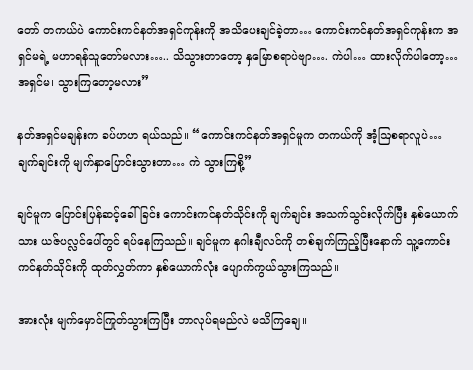တော် တကယ်ပဲ ကောင်းကင်နတ်အရှင်ကုန်းကို အသိပေးချင်ခဲ့တာ… ကောင်းကင်နတ်အရှင်ကုန်းက အရှင်မရဲ့ မဟာရန်သူတော်မလား….. သိသွားတာတော့ နှမြောစရာပဲဗျာ…. ကဲပါ… ထားလိုက်ပါတော့… အရှင်မ၊ သွားကြတော့မလား”

နတ်အရှင်မချန်းက ခပ်ဟဟ ရယ်သည်။ “ကောင်းကင်နတ်အရှင်မူက တကယ်ကို အံ့ဩစရာလူပဲ… ချက်ချင်းကို မျက်နှာပြောင်းသွားတာ… ကဲ သွားကြစို့”

ချင်မူက ပြောင်းပြန်ဆင့်ခေါ်ခြင်း ကောင်းကင်နတ်သိုင်းကို ချက်ချင်း အသက်သွင်းလိုက်ပြီး နှစ်ယောက်သား ယဇ်ပလ္လင်ပေါ်တွင် ရပ်နေကြသည်။ ချင်မူက နဂါးချီလင်ကို တစ်ချက်ကြည့်ပြီးနောက် သူ့ကောင်းကင်နတ်သိုင်းကို ထုတ်လွှတ်ကာ နှစ်ယောက်လုံး ပျောက်ကွယ်သွားကြသည်။

အားလုံး မျက်မှောင်ကြုတ်သွားကြပြီး ဘာလုပ်ရမည်လဲ မသိကြချေ။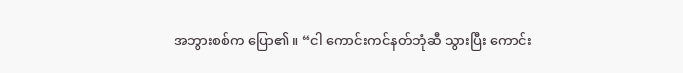အဘွားစစ်က ပြော၏။ “ငါ ကောင်းကင်နတ်ဘုံဆီ သွားပြီး ကောင်း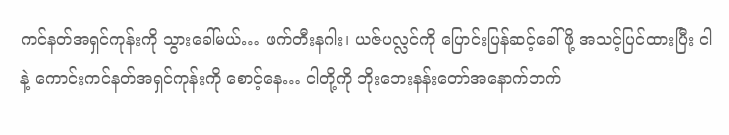ကင်နတ်အရှင်ကုန်းကို သွားခေါ်မယ်… ဖက်တီးနဂါး၊ ယဇ်ပလ္လင်ကို ပြောင်းပြန်ဆင့်ခေါ်ဖို့ အသင့်ပြင်ထားပြီး ငါနဲ့ ကောင်းကင်နတ်အရှင်ကုန်းကို စောင့်နေ… ငါတို့ကို ဘိုးဘေးနန်းတော်အနောက်ဘက်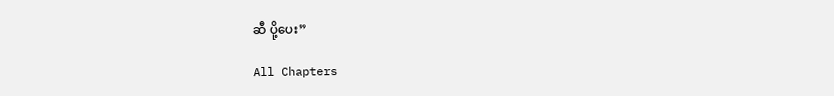ဆီ ပို့ပေး”

All Chapters